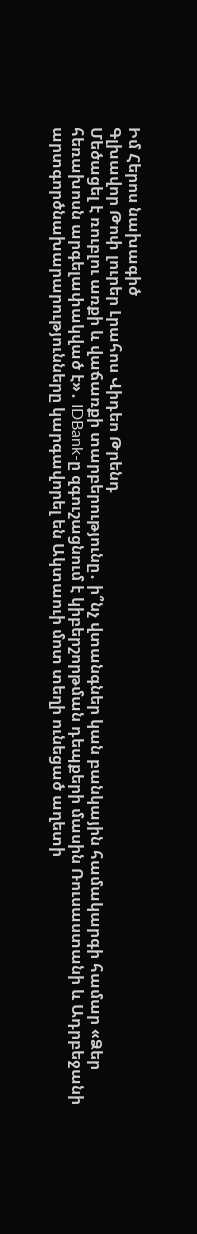Իմ Հերոս նախագիծ
Գլխավոր Թոփ լուրեր Լրահոս Վիդեո Թրենդ
Մեծացել է ռուբլու առքի և վաճառքի տարբերությունը․ ի՞նչ վտանգներ կան բանկային համակարգի համար «Ձեր հեռախոսն արգելափակված է»․ IDBank-ը զգուշացնում է կիբերշորթման դեպքերի մասին Ռուսաստանի և Ադրբեջանի արտգործնախարարությունները կարգավորել են Ակտաուի մոտ տեղի ունեցած աղետի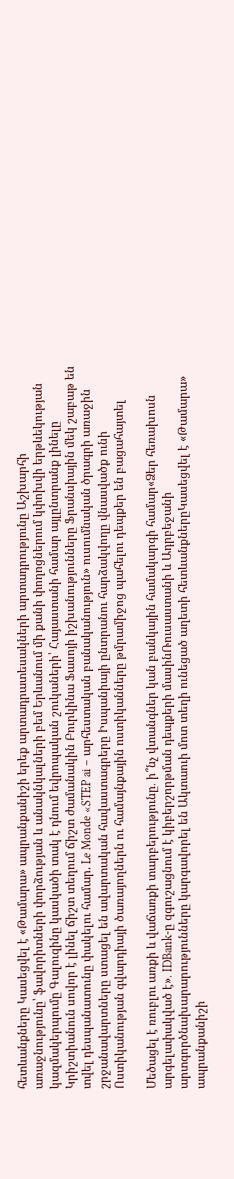հետևանքները Կասեցվել է «Թամարա» ապրանքանիշի երեք արտադրատեսակների արտադրությունը Աշխարհի առաջնությունը՝ ֆավորիտների փորձության և անակնկալների բեմ Երևանում մի քանի փողոցներում կփոխվի երթևեկության կազմակերպումը Գալուզինը կասկածի տակ է դնում եվրոպական շուկաների՝ Հայաստանի համար այլընտրանք լինելը Կրիշտիանուն սովոր է լինել ճիշտ տեղում ճիշտ ժամանակին Բուրկինա Ֆասոյի իշխանությունները Ֆրանսիային մեկ շաբաթ են տվել դեսպանատունը փակելու համար. Le Monde «STEP ai – արհեստական բանականություն» ուսումնական ծրագրի առաջին շրջանավարտները ստացել են ավարտական հավաստագրերը Իսպանիայի ընտրանու հարձակվողը վնասվածք ունի Ոստիկանության գվարդիայի ծառայողներն ու համայնքային ոստիկանները թմրամիջոց պահելու դեպքեր են բացահայտել

Մեծացել է ռուբլու առքի և վաճառքի տարբերությունը․ ի՞նչ վտանգներ կան բանկային համակարգի համար«Ձեր հեռախոսն արգելափակված է»․ IDBank-ը զգուշացնում է կիբերշորթման դեպքերի մասինՌուսաստանի և Ադրբեջանի արտգործնախարարությունները կարգավորել են Ակտաուի մոտ տեղի ունեցած աղետի հետևանքներըԿասեցվել է «Թամարա» ապրանքանիշի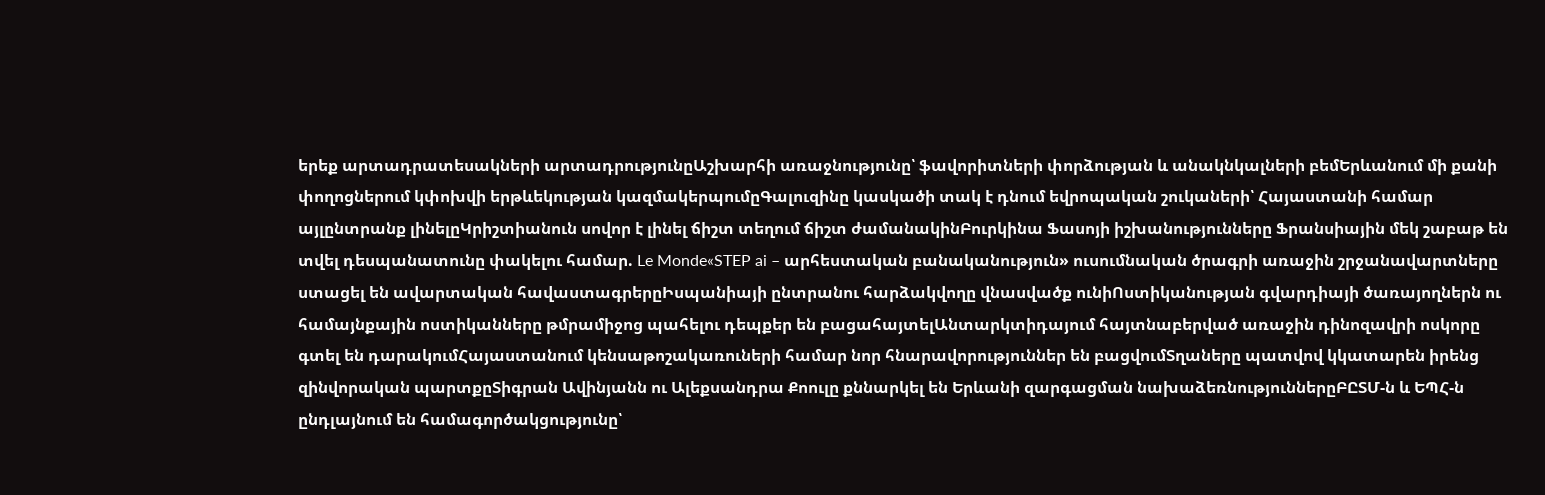երեք արտադրատեսակների արտադրությունըԱշխարհի առաջնությունը՝ ֆավորիտների փորձության և անակնկալների բեմԵրևանում մի քանի փողոցներում կփոխվի երթևեկության կազմակերպումըԳալուզինը կասկածի տակ է դնում եվրոպական շուկաների՝ Հայաստանի համար այլընտրանք լինելըԿրիշտիանուն սովոր է լինել ճիշտ տեղում ճիշտ ժամանակինԲուրկինա Ֆասոյի իշխանությունները Ֆրանսիային մեկ շաբաթ են տվել դեսպանատունը փակելու համար. Le Monde«STEP ai – արհեստական բանականություն» ուսումնական ծրագրի առաջին շրջանավարտները ստացել են ավարտական հավաստագրերըԻսպանիայի ընտրանու հարձակվողը վնասվածք ունիՈստիկանության գվարդիայի ծառայողներն ու համայնքային ոստիկանները թմրամիջոց պահելու դեպքեր են բացահայտելԱնտարկտիդայում հայտնաբերված առաջին դինոզավրի ոսկորը գտել են դարակումՀայաստանում կենսաթոշակառուների համար նոր հնարավորություններ են բացվումՏղաները պատվով կկատարեն իրենց զինվորական պարտքըՏիգրան Ավինյանն ու Ալեքսանդրա Քոուլը քննարկել են Երևանի զարգացման նախաձեռնություններըԲԸՏՄ-ն և ԵՊՀ-ն ընդլայնում են համագործակցությունը՝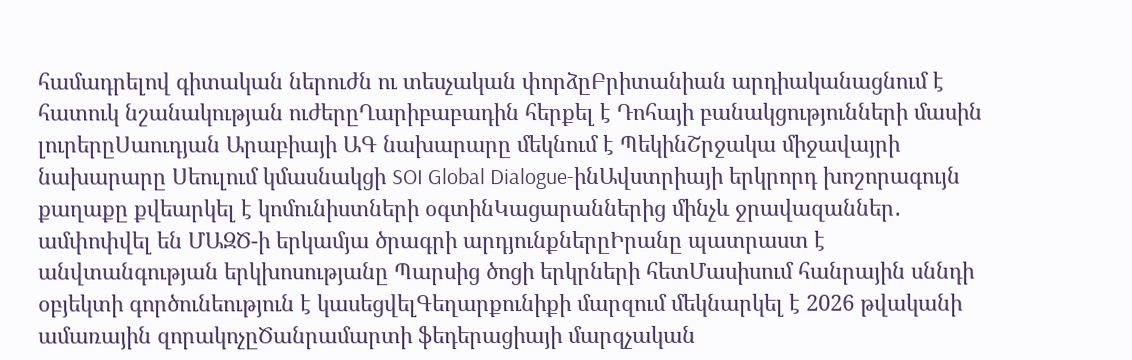համադրելով գիտական ներուժն ու տեսչական փորձըԲրիտանիան արդիականացնում է հատուկ նշանակության ուժերըՂարիբաբադին հերքել է Դոհայի բանակցությունների մասին լուրերըՍաուդյան Արաբիայի ԱԳ նախարարը մեկնում է ՊեկինՇրջակա միջավայրի նախարարը Սեուլում կմասնակցի SOI Global Dialogue-ինԱվստրիայի երկրորդ խոշորագույն քաղաքը քվեարկել է կոմունիստների օգտինԿացարաններից մինչև ջրավազաններ․ ամփոփվել են ՄԱԶԾ-ի երկամյա ծրագրի արդյունքներըԻրանը պատրաստ է անվտանգության երկխոսությանը Պարսից ծոցի երկրների հետՄասիսում հանրային սննդի օբյեկտի գործունեություն է կասեցվելԳեղարքունիքի մարզում մեկնարկել է 2026 թվականի ամառային զորակոչըԾանրամարտի ֆեդերացիայի մարզչական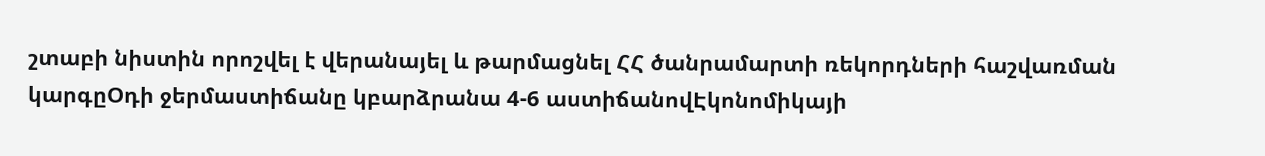շտաբի նիստին որոշվել է վերանայել և թարմացնել ՀՀ ծանրամարտի ռեկորդների հաշվառման կարգըՕդի ջերմաստիճանը կբարձրանա 4-6 աստիճանովԷկոնոմիկայի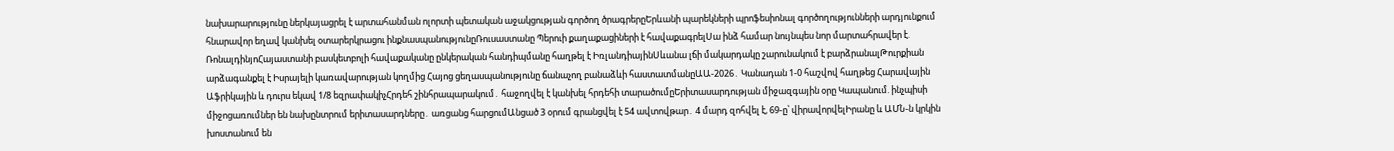նախարարությունը ներկայացրել է արտահանման ոլորտի պետական աջակցության գործող ծրագրերըԵրևանի պարեկների պրոֆեսիոնալ գործողությունների արդյունքում հնարավոր եղավ կանխել օտարերկրացու ինքնասպանությունըՌուսաստանը Պերուի քաղաքացիների է հավաքագրելՍա ինձ համար նույնպես նոր մարտահրավեր է. ՌոնալդինյոՀայաստանի բասկետբոլի հավաքականը ընկերական հանդիպմանը հաղթել է ԻռլանդիայինՍևանա լճի մակարդակը շարունակում է բարձրանալԹուրքիան արձագանքել է Իսրայելի կառավարության կողմից Հայոց ցեղասպանությունը ճանաչող բանաձևի հաստատմանըԱԱ-2026․ Կանադան 1-0 հաշվով հաղթեց Հարավային Աֆրիկային և դուրս եկավ 1/8 եզրափակիչՀրդեհ շինհրապարակում․ հաջողվել է կանխել հրդեհի տարածումըԵրիտասարդության միջազգային օրը Կապանում. ինչպիսի միջոցառումներ են նախընտրում երիտասարդները․ առցանց հարցումԱնցած 3 օրում գրանցվել է 54 ավտովթար․ 4 մարդ զոհվել է, 69-ը՝ վիրավորվելԻրանը և ԱՄՆ-ն կրկին խոստանում են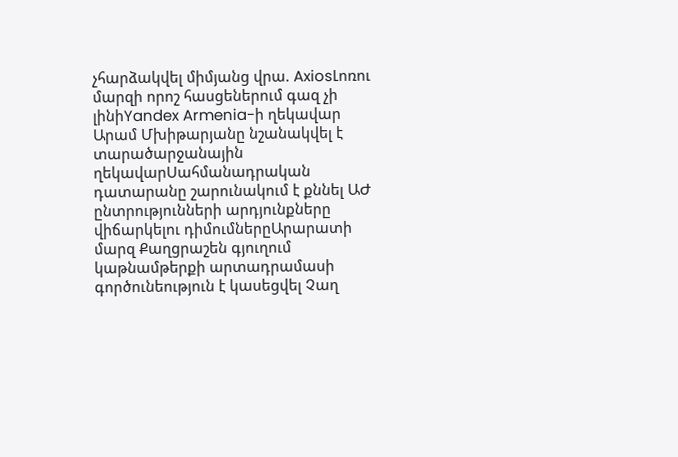չհարձակվել միմյանց վրա. AxiosԼոռու մարզի որոշ հասցեներում գազ չի լինիYandex Armenia-ի ղեկավար Արամ Մխիթարյանը նշանակվել է տարածարջանային ղեկավարՍահմանադրական դատարանը շարունակում է քննել ԱԺ ընտրությունների արդյունքները վիճարկելու դիմումներըԱրարատի մարզ Քաղցրաշեն գյուղում կաթնամթերքի արտադրամասի գործունեություն է կասեցվել Չաղ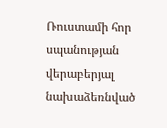Ռուստամի հոր սպանության վերաբերյալ նախաձեռնված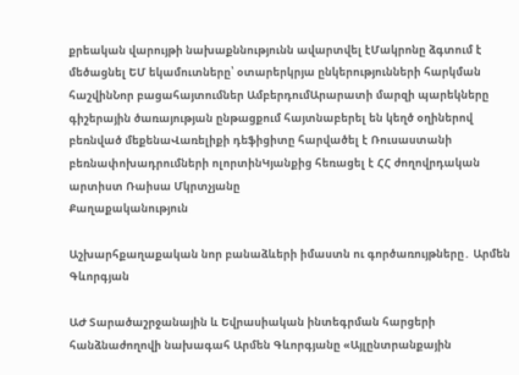քրեական վարույթի նախաքննությունն ավարտվել էՄակրոնը ձգտում է մեծացնել ԵՄ եկամուտները՝ օտարերկրյա ընկերությունների հարկման հաշվինՆոր բացահայտումներ ԱմբերդումԱրարատի մարզի պարեկները գիշերային ծառայության ընթացքում հայտնաբերել են կեղծ օղիներով բեռնված մեքենաՎառելիքի դեֆիցիտը հարվածել է Ռուսաստանի բեռնափոխադրումների ոլորտինԿյանքից հեռացել է ՀՀ ժողովրդական արտիստ Ռաիսա Մկրտչյանը
Քաղաքականություն

Աշխարհքաղաքական նոր բանաձևերի իմաստն ու գործառույթները․ Արմեն Գևորգյան

ԱԺ Տարածաշրջանային և Եվրասիական ինտեգրման հարցերի հանձնաժողովի նախագահ Արմեն Գևորգյանը «Այլընտրանքային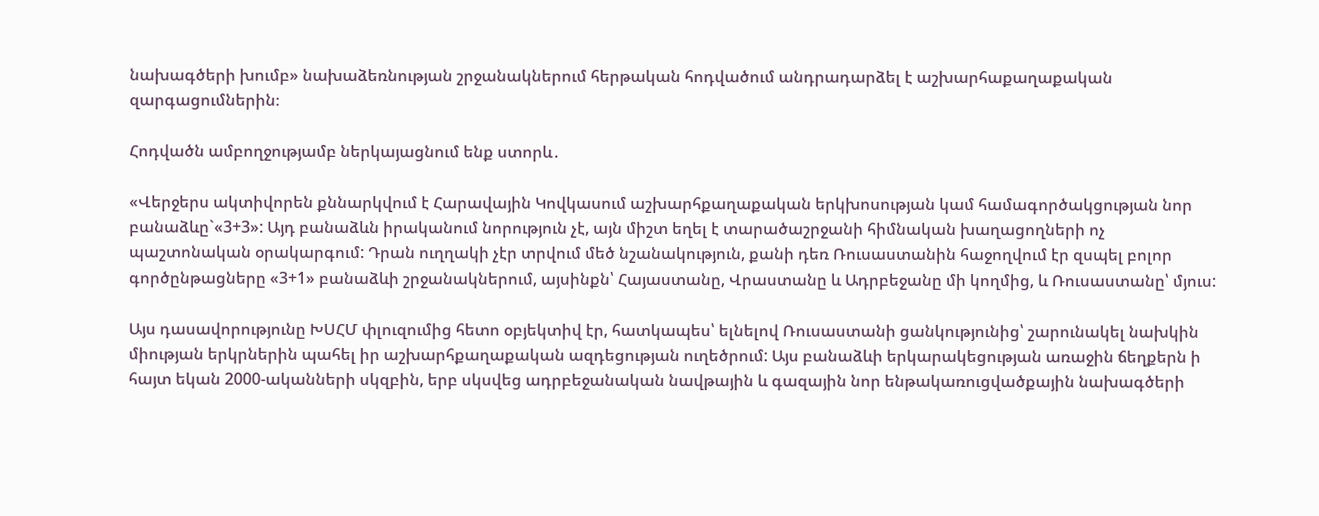նախագծերի խումբ» նախաձեռնության շրջանակներում հերթական հոդվածում անդրադարձել է աշխարհաքաղաքական զարգացումներին։

Հոդվածն ամբողջությամբ ներկայացնում ենք ստորև․

«Վերջերս ակտիվորեն քննարկվում է Հարավային Կովկասում աշխարհքաղաքական երկխոսության կամ համագործակցության նոր բանաձևը`«3+3»: Այդ բանաձևն իրականում նորություն չէ, այն միշտ եղել է տարածաշրջանի հիմնական խաղացողների ոչ պաշտոնական օրակարգում: Դրան ուղղակի չէր տրվում մեծ նշանակություն, քանի դեռ Ռուսաստանին հաջողվում էր զսպել բոլոր գործընթացները «3+1» բանաձևի շրջանակներում, այսինքն՝ Հայաստանը, Վրաստանը և Ադրբեջանը մի կողմից, և Ռուսաստանը՝ մյուս:

Այս դասավորությունը ԽՍՀՄ փլուզումից հետո օբյեկտիվ էր, հատկապես՝ ելնելով Ռուսաստանի ցանկությունից՝ շարունակել նախկին միության երկրներին պահել իր աշխարհքաղաքական ազդեցության ուղեծրում: Այս բանաձևի երկարակեցության առաջին ճեղքերն ի հայտ եկան 2000-ականների սկզբին, երբ սկսվեց ադրբեջանական նավթային և գազային նոր ենթակառուցվածքային նախագծերի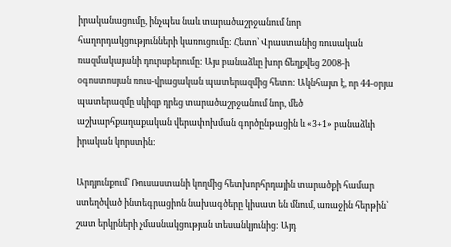իրականացումը, ինչպես նաև տարածաշրջանում նոր հաղորդակցությունների կառուցումը: Հետո՝ Վրաստանից ռուսական ռազմակայանի դուրսբերումը: Այս բանաձևը խոր ճեղքվեց 2008-ի օգոստոսյան ռուս-վրացական պատերազմից հետո: Ակնհայտ է, որ 44-օրյա պատերազմը սկիզբ դրեց տարածաշրջանում նոր, մեծ աշխարհքաղաքական վերափոխման գործընթացին և «3+1» բանաձևի իրական կորստին:

Արդյունքում՝ Ռուսաստանի կողմից հետխորհրդային տարածքի համար ստեղծված ինտեգրացիոն նախագծերը կիսատ են մնում, առաջին հերթին՝ շատ երկրների չմասնակցության տեսանկյունից: Այդ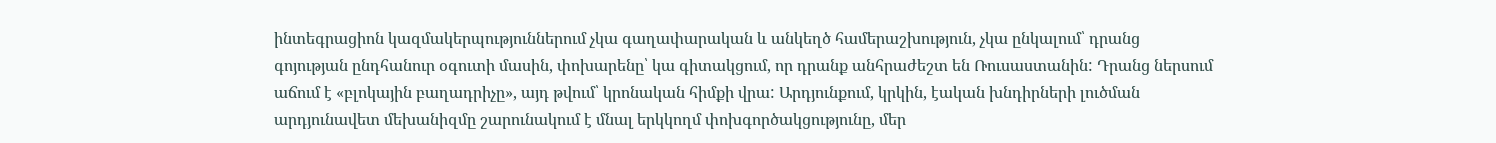ինտեգրացիոն կազմակերպություններում չկա գաղափարական և անկեղծ համերաշխություն, չկա ընկալում՝ դրանց գոյության ընդհանուր օգուտի մասին, փոխարենը՝ կա գիտակցում, որ դրանք անհրաժեշտ են Ռուսաստանին: Դրանց ներսում աճում է «բլոկային բաղադրիչը», այդ թվում՝ կրոնական հիմքի վրա: Արդյունքում, կրկին, էական խնդիրների լուծման արդյունավետ մեխանիզմը շարունակում է մնալ երկկողմ փոխգործակցությունը, մեր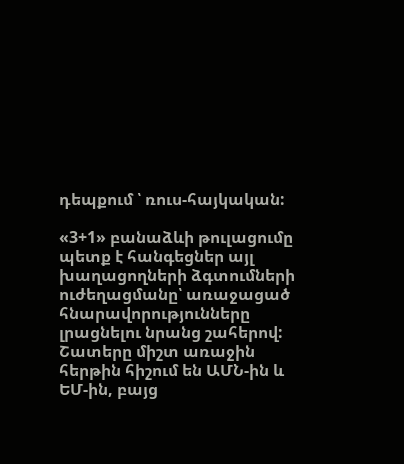դեպքում ՝ ռուս-հայկական:

«3+1» բանաձևի թուլացումը պետք է հանգեցներ այլ խաղացողների ձգտումների ուժեղացմանը՝ առաջացած հնարավորությունները լրացնելու նրանց շահերով: Շատերը միշտ առաջին հերթին հիշում են ԱՄՆ-ին և ԵՄ-ին, բայց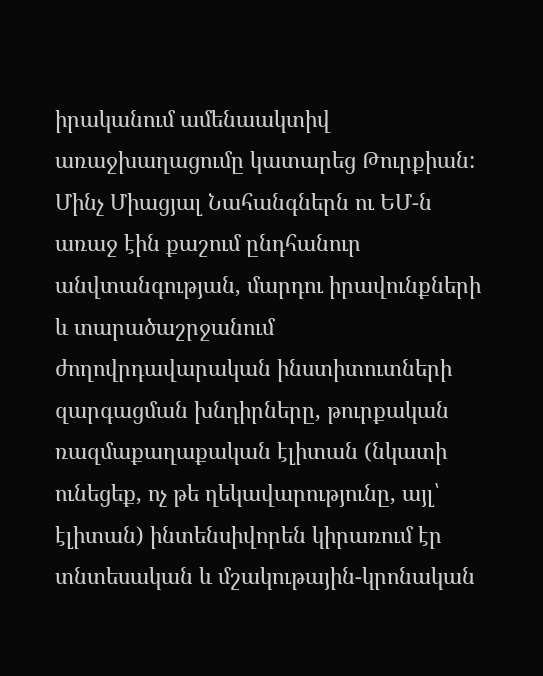իրականում ամենաակտիվ առաջխաղացումը կատարեց Թուրքիան: Մինչ Միացյալ Նահանգներն ու ԵՄ-ն առաջ էին քաշում ընդհանուր անվտանգության, մարդու իրավունքների և տարածաշրջանում ժողովրդավարական ինստիտուտների զարգացման խնդիրները, թուրքական ռազմաքաղաքական էլիտան (նկատի ունեցեք, ոչ թե ղեկավարությունը, այլ՝ էլիտան) ինտենսիվորեն կիրառում էր տնտեսական և մշակութային-կրոնական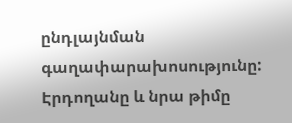ընդլայնման գաղափարախոսությունը: Էրդողանը և նրա թիմը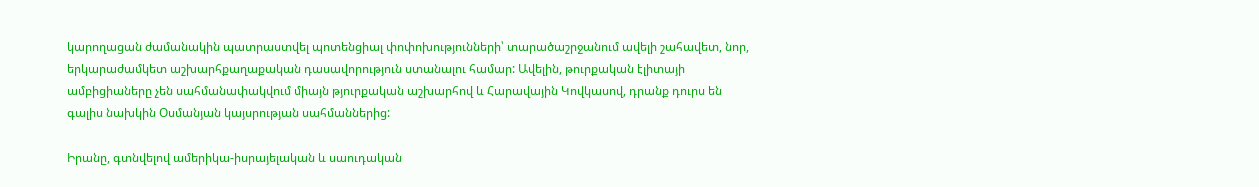կարողացան ժամանակին պատրաստվել պոտենցիալ փոփոխությունների՝ տարածաշրջանում ավելի շահավետ, նոր, երկարաժամկետ աշխարհքաղաքական դասավորություն ստանալու համար: Ավելին, թուրքական էլիտայի ամբիցիաները չեն սահմանափակվում միայն թյուրքական աշխարհով և Հարավային Կովկասով, դրանք դուրս են գալիս նախկին Օսմանյան կայսրության սահմաններից:

Իրանը, գտնվելով ամերիկա-իսրայելական և սաուդական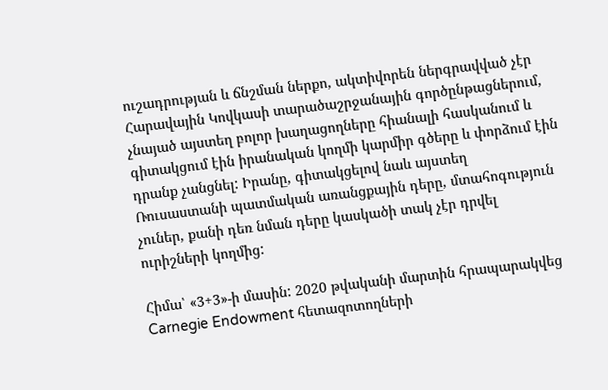ուշադրության և ճնշման ներքո, ակտիվորեն ներգրավված չէր Հարավային Կովկասի տարածաշրջանային գործընթացներում, չնայած այստեղ բոլոր խաղացողները հիանալի հասկանում և գիտակցում էին իրանական կողմի կարմիր գծերը և փորձում էին դրանք չանցնել: Իրանը, գիտակցելով նաև այստեղ Ռուսաստանի պատմական առանցքային դերը, մտահոգություն չուներ, քանի դեռ նման դերը կասկածի տակ չէր դրվել ուրիշների կողմից:

Հիմա՝ «3+3»-ի մասին: 2020 թվականի մարտին հրապարակվեց Carnegie Endowment հետազոտողների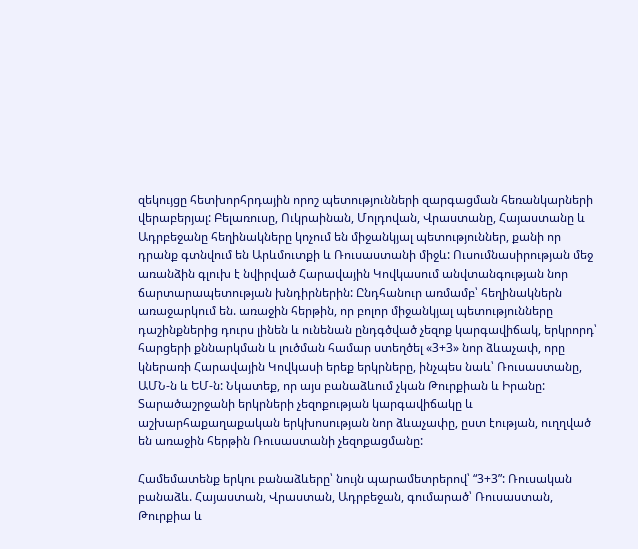զեկույցը հետխորհրդային որոշ պետությունների զարգացման հեռանկարների վերաբերյալ: Բելառուսը, Ուկրաինան, Մոլդովան, Վրաստանը, Հայաստանը և Ադրբեջանը հեղինակները կոչում են միջանկյալ պետություններ, քանի որ դրանք գտնվում են Արևմուտքի և Ռուսաստանի միջև: Ուսումնասիրության մեջ առանձին գլուխ է նվիրված Հարավային Կովկասում անվտանգության նոր ճարտարապետության խնդիրներին: Ընդհանուր առմամբ՝ հեղինակներն առաջարկում են. առաջին հերթին, որ բոլոր միջանկյալ պետությունները դաշինքներից դուրս լինեն և ունենան ընդգծված չեզոք կարգավիճակ, երկրորդ՝ հարցերի քննարկման և լուծման համար ստեղծել «3+3» նոր ձևաչափ, որը կներառի Հարավային Կովկասի երեք երկրները, ինչպես նաև՝ Ռուսաստանը, ԱՄՆ-ն և ԵՄ-ն: Նկատեք, որ այս բանաձևում չկան Թուրքիան և Իրանը: Տարածաշրջանի երկրների չեզոքության կարգավիճակը և աշխարհաքաղաքական երկխոսության նոր ձևաչափը, ըստ էության, ուղղված են առաջին հերթին Ռուսաստանի չեզոքացմանը:

Համեմատենք երկու բանաձևերը՝ նույն պարամետրերով՝ “3+3”: Ռուսական բանաձև. Հայաստան, Վրաստան, Ադրբեջան, գումարած՝ Ռուսաստան, Թուրքիա և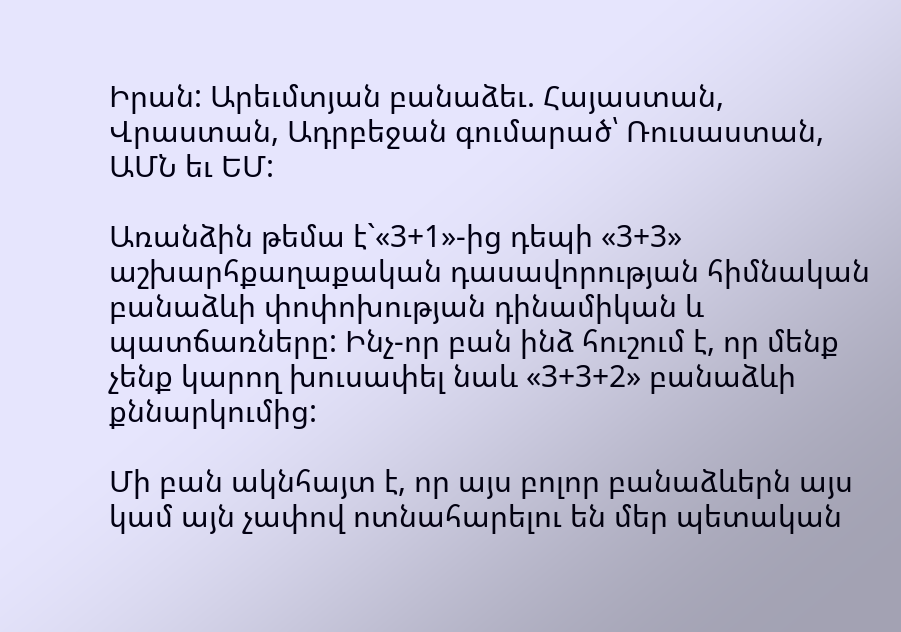Իրան: Արեւմտյան բանաձեւ. Հայաստան, Վրաստան, Ադրբեջան գումարած՝ Ռուսաստան, ԱՄՆ եւ ԵՄ:

Առանձին թեմա է`«3+1»-ից դեպի «3+3» աշխարհքաղաքական դասավորության հիմնական բանաձևի փոփոխության դինամիկան և պատճառները: Ինչ-որ բան ինձ հուշում է, որ մենք չենք կարող խուսափել նաև «3+3+2» բանաձևի քննարկումից:

Մի բան ակնհայտ է, որ այս բոլոր բանաձևերն այս կամ այն չափով ոտնահարելու են մեր պետական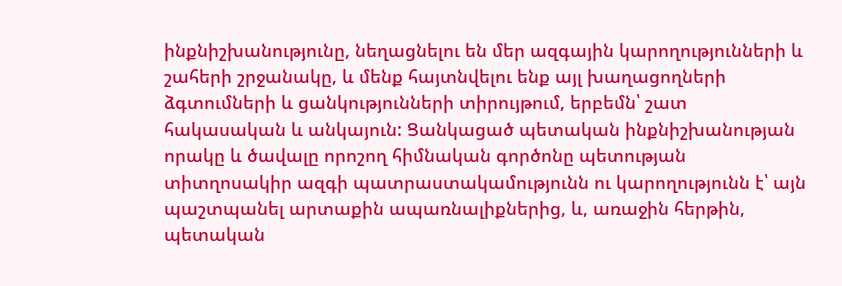ինքնիշխանությունը, նեղացնելու են մեր ազգային կարողությունների և շահերի շրջանակը, և մենք հայտնվելու ենք այլ խաղացողների ձգտումների և ցանկությունների տիրույթում, երբեմն՝ շատ հակասական և անկայուն: Ցանկացած պետական ինքնիշխանության որակը և ծավալը որոշող հիմնական գործոնը պետության տիտղոսակիր ազգի պատրաստակամությունն ու կարողությունն է՝ այն պաշտպանել արտաքին ապառնալիքներից, և, առաջին հերթին, պետական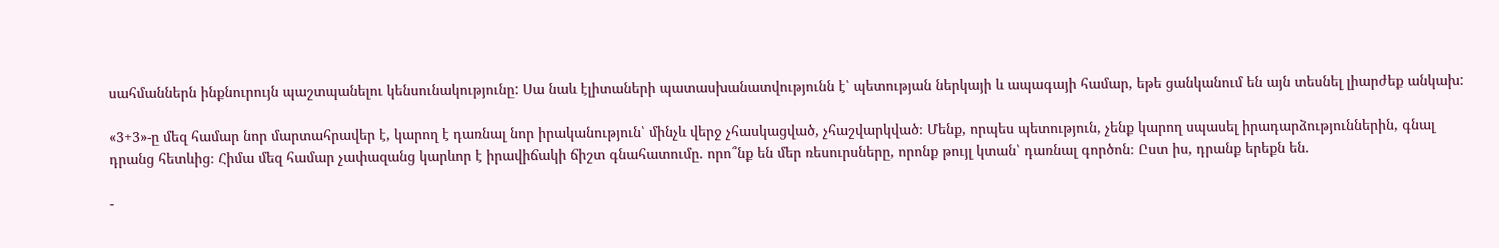սահմաններն ինքնուրույն պաշտպանելու կենսունակությունը: Սա նաև էլիտաների պատասխանատվությունն է՝ պետության ներկայի և ապագայի համար, եթե ցանկանում են այն տեսնել լիարժեք անկախ:

«3+3»-ը մեզ համար նոր մարտահրավեր է, կարող է դառնալ նոր իրականություն՝ մինչև վերջ չհասկացված, չհաշվարկված։ Մենք, որպես պետություն, չենք կարող սպասել իրադարձություններին, գնալ դրանց հետևից։ Հիմա մեզ համար չափազանց կարևոր է իրավիճակի ճիշտ գնահատումը. որո՞նք են մեր ռեսուրսները, որոնք թույլ կտան՝ դառնալ գործոն։ Ըստ իս, դրանք երեքն են.

-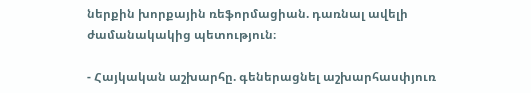ներքին խորքային ռեֆորմացիան. դառնալ ավելի ժամանակակից պետություն։

- Հայկական աշխարհը. գեներացնել աշխարհասփյուռ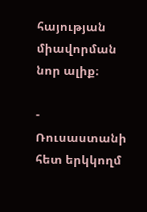հայության միավորման նոր ալիք։

- Ռուսաստանի հետ երկկողմ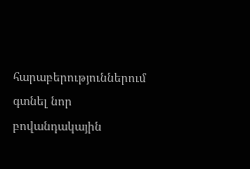հարաբերություններում գտնել նոր բովանդակային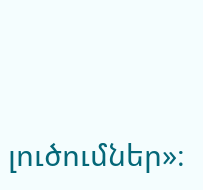լուծումներ»։